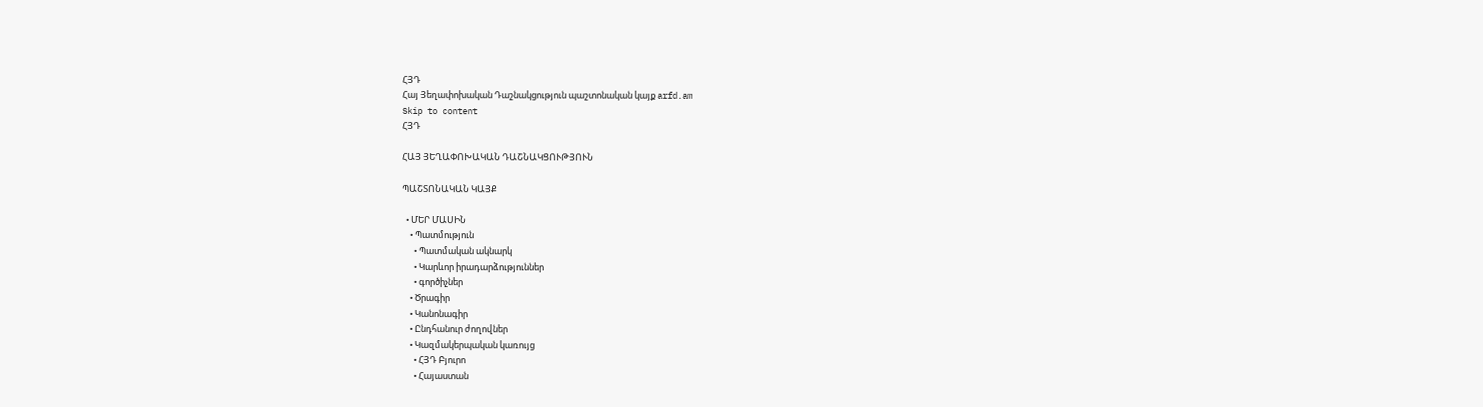ՀՅԴ
Հայ Յեղափոխական Դաշնակցություն պաշտոնական կայք arfd.am
Skip to content
ՀՅԴ

ՀԱՅ ՅԵՂԱՓՈԽԱԿԱՆ ԴԱՇՆԱԿՑՈՒԹՅՈՒՆ

ՊԱՇՏՈՆԱԿԱՆ ԿԱՅՔ

  • ՄԵՐ ՄԱՍԻՆ
    • Պատմություն
      • Պատմական ակնարկ
      • Կարևոր իրադարձություններ
      • գործիչներ
    • Ծրագիր
    • Կանոնագիր
    • Ընդհանուր ժողովներ
    • Կազմակերպական կառույց
      • ՀՅԴ Բյուրո
      • Հայաստան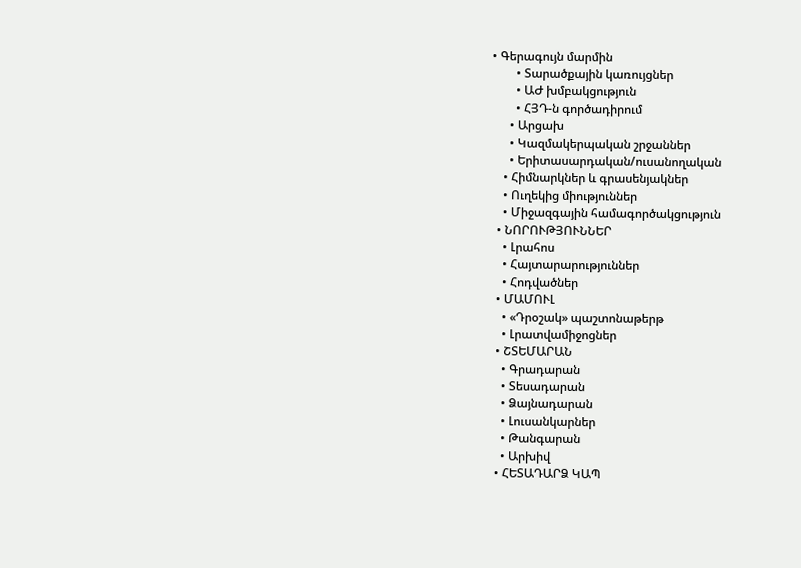• Գերագույն մարմին
        • Տարածքային կառույցներ
        • ԱԺ խմբակցություն
        • ՀՅԴ-ն գործադիրում
      • Արցախ
      • Կազմակերպական շրջաններ
      • Երիտասարդական/ուսանողական
    • Հիմնարկներ և գրասենյակներ
    • Ուղեկից միություններ
    • Միջազգային համագործակցություն
  • ՆՈՐՈՒԹՅՈՒՆՆԵՐ
    • Լրահոս
    • Հայտարարություններ
    • Հոդվածներ
  • ՄԱՄՈՒԼ
    • «Դրօշակ» պաշտոնաթերթ
    • Լրատվամիջոցներ
  • ՇՏԵՄԱՐԱՆ
    • Գրադարան
    • Տեսադարան
    • Ձայնադարան
    • Լուսանկարներ
    • Թանգարան
    • Արխիվ
  • ՀԵՏԱԴԱՐՁ ԿԱՊ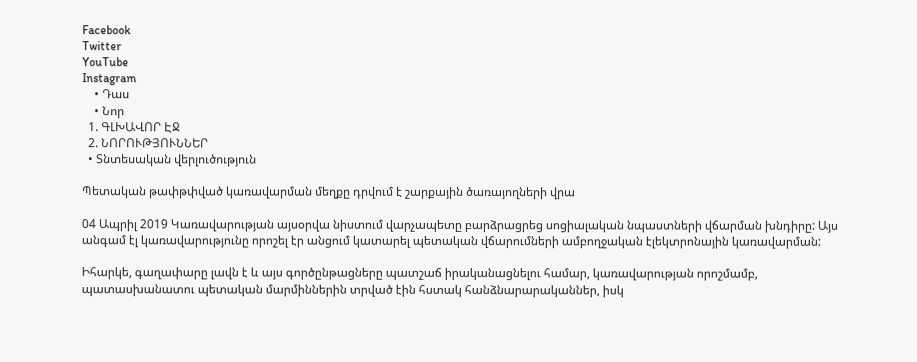Facebook
Twitter
YouTube
Instagram
    • Դաս
    • Նոր
  1. ԳԼԽԱՎՈՐ ԷՋ
  2. ՆՈՐՈՒԹՅՈՒՆՆԵՐ
  • Տնտեսական վերլուծություն

Պետական թափթփված կառավարման մեղքը դրվում է շարքային ծառայողների վրա

04 Ապրիլ 2019 Կառավարության այսօրվա նիստում վարչապետը բարձրացրեց սոցիալական նպաստների վճարման խնդիրը: Այս անգամ էլ կառավարությունը որոշել էր անցում կատարել պետական վճարումների ամբողջական էլեկտրոնային կառավարման:

Իհարկե, գաղափարը լավն է և այս գործընթացները պատշաճ իրականացնելու համար, կառավարության որոշմամբ, պատասխանատու պետական մարմիններին տրված էին հստակ հանձնարարականներ, իսկ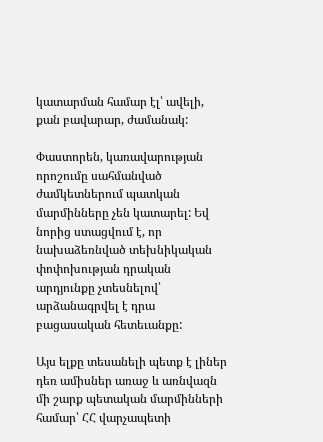կատարման համար էլ՝ ավելի, քան բավարար, ժամանակ:

Փաստորեն, կառավարության որոշումը սահմանված ժամկետներում պատկան մարմինները չեն կատարել: Եվ նորից ստացվում է, որ նախաձեռնված տեխնիկական փոփոխության դրական արդյունքը չտեսնելով՝ արձանագրվել է դրա բացասական հետեւանքը:

Այս ելքը տեսանելի պետք է լիներ դեռ ամիսներ առաջ և առնվազն մի շարք պետական մարմինների համար՝ ՀՀ վարչապետի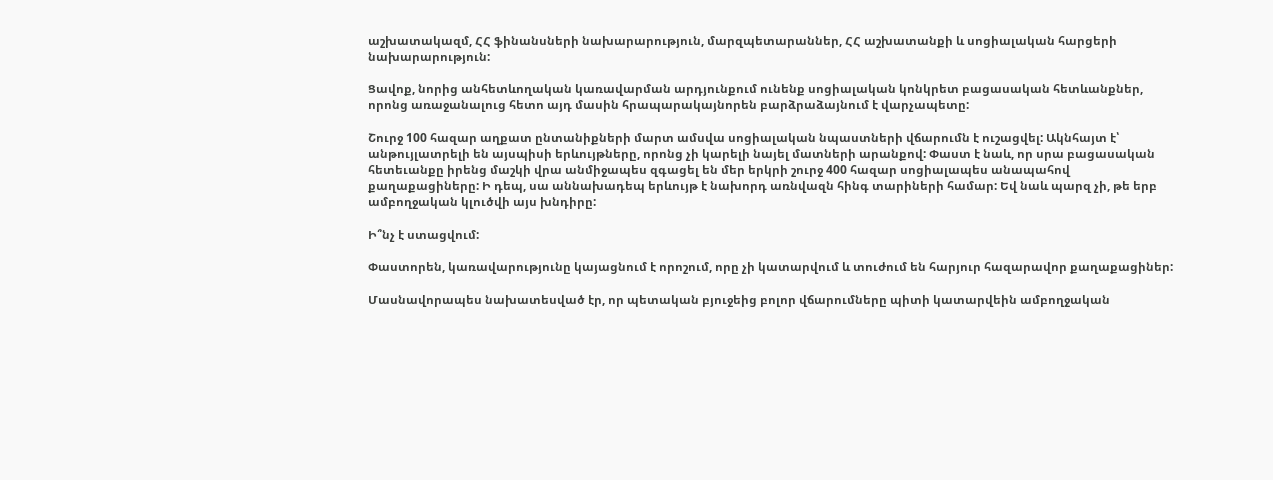աշխատակազմ, ՀՀ ֆինանսների նախարարություն, մարզպետարաններ, ՀՀ աշխատանքի և սոցիալական հարցերի նախարարություն:

Ցավոք, նորից անհետևողական կառավարման արդյունքում ունենք սոցիալական կոնկրետ բացասական հետևանքներ, որոնց առաջանալուց հետո այդ մասին հրապարակայնորեն բարձրաձայնում է վարչապետը:

Շուրջ 100 հազար աղքատ ընտանիքների մարտ ամսվա սոցիալական նպաստների վճարումն է ուշացվել: Ակնհայտ է՝ անթույլատրելի են այսպիսի երևույթները, որոնց չի կարելի նայել մատների արանքով: Փաստ է նաև, որ սրա բացասական հետեւանքը իրենց մաշկի վրա անմիջապես զգացել են մեր երկրի շուրջ 400 հազար սոցիալապես անապահով քաղաքացիները: Ի դեպ, սա աննախադեպ երևույթ է նախորդ առնվազն հինգ տարիների համար: Եվ նաև պարզ չի, թե երբ ամբողջական կլուծվի այս խնդիրը:

Ի՞նչ է ստացվում:

Փաստորեն, կառավարությունը կայացնում է որոշում, որը չի կատարվում և տուժում են հարյուր հազարավոր քաղաքացիներ:

Մասնավորապես նախատեսված էր, որ պետական բյուջեից բոլոր վճարումները պիտի կատարվեին ամբողջական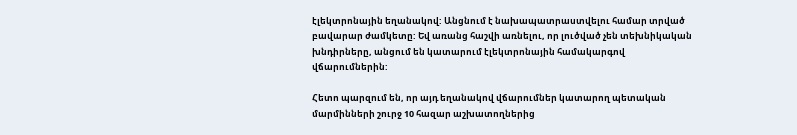էլեկտրոնային եղանակով: Անցնում է նախապատրաստվելու համար տրված բավարար ժամկետը: Եվ առանց հաշվի առնելու, որ լուծված չեն տեխնիկական խնդիրները, անցում են կատարում էլեկտրոնային համակարգով վճարումներին:

Հետո պարզում են, որ այդ եղանակով վճարումներ կատարող պետական մարմինների շուրջ 10 հազար աշխատողներից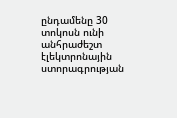ընդամենը 30 տոկոսն ունի անհրաժեշտ էլեկտրոնային ստորագրության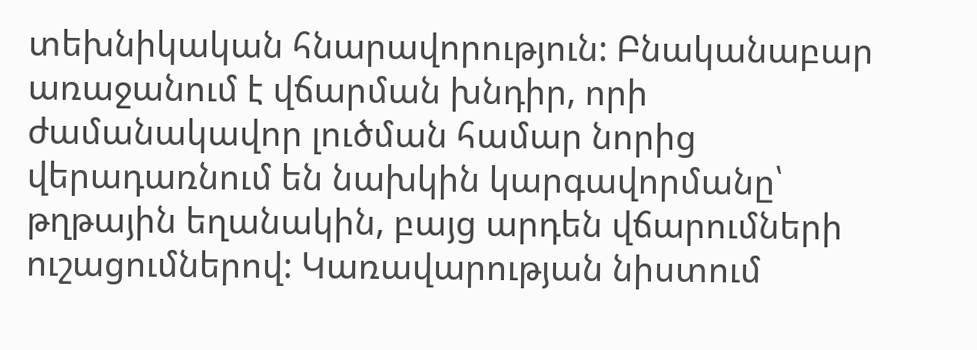տեխնիկական հնարավորություն: Բնականաբար առաջանում է վճարման խնդիր, որի ժամանակավոր լուծման համար նորից վերադառնում են նախկին կարգավորմանը՝ թղթային եղանակին, բայց արդեն վճարումների ուշացումներով: Կառավարության նիստում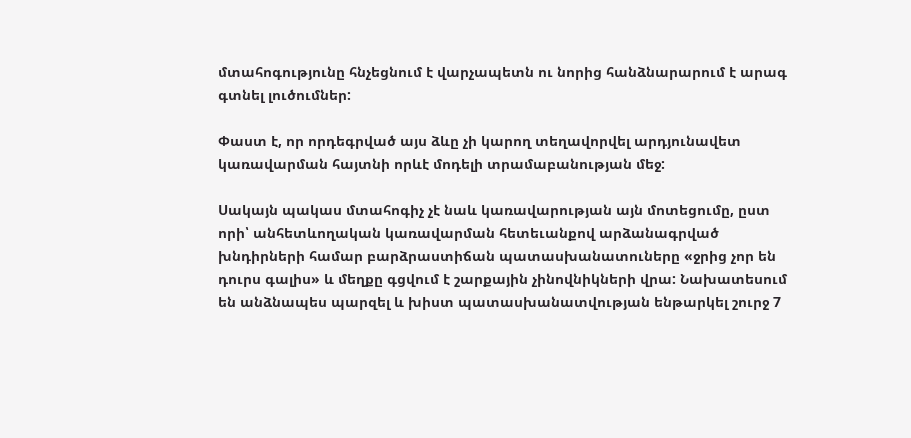մտահոգությունը հնչեցնում է վարչապետն ու նորից հանձնարարում է արագ գտնել լուծումներ:

Փաստ է, որ որդեգրված այս ձևը չի կարող տեղավորվել արդյունավետ կառավարման հայտնի որևէ մոդելի տրամաբանության մեջ:

Սակայն պակաս մտահոգիչ չէ նաև կառավարության այն մոտեցումը, ըստ որի՝ անհետևողական կառավարման հետեւանքով արձանագրված խնդիրների համար բարձրաստիճան պատասխանատուները «ջրից չոր են դուրս գալիս» և մեղքը գցվում է շարքային չինովնիկների վրա: Նախատեսում են անձնապես պարզել և խիստ պատասխանատվության ենթարկել շուրջ 7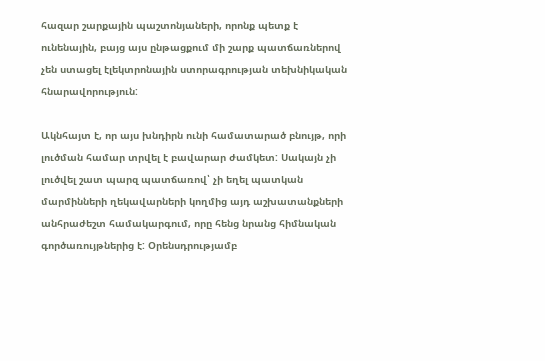հազար շարքային պաշտոնյաների, որոնք պետք է ունենային, բայց այս ընթացքում մի շարք պատճառներով չեն ստացել էլեկտրոնային ստորագրության տեխնիկական հնարավորություն:

Ակնհայտ է, որ այս խնդիրն ունի համատարած բնույթ, որի լուծման համար տրվել է բավարար ժամկետ: Սակայն չի լուծվել շատ պարզ պատճառով՝ չի եղել պատկան մարմինների ղեկավարների կողմից այդ աշխատանքների անհրաժեշտ համակարգում, որը հենց նրանց հիմնական գործառույթներից է: Օրենսդրությամբ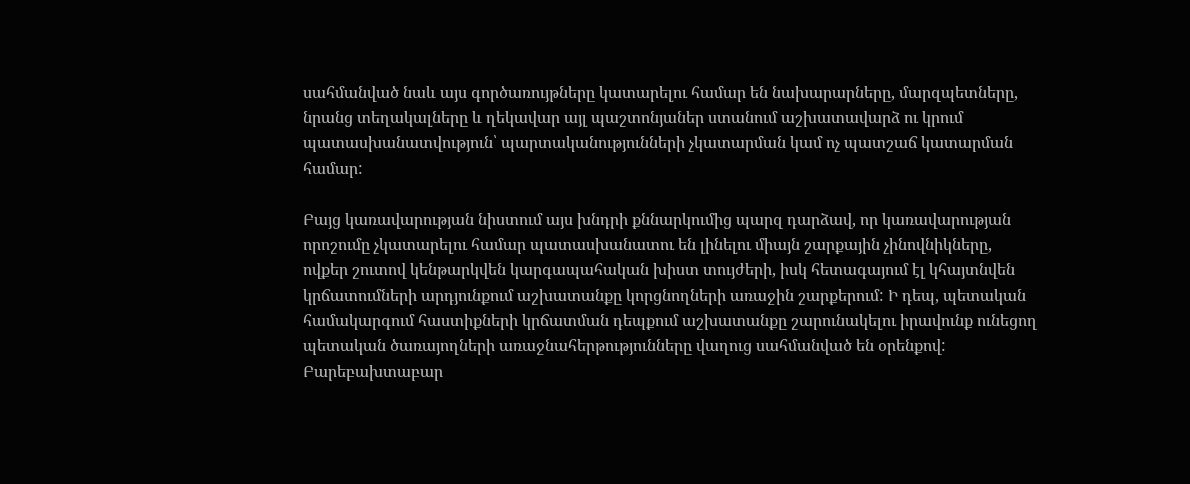սահմանված նաև այս գործառույթները կատարելու համար են նախարարները, մարզպետները, նրանց տեղակալները և ղեկավար այլ պաշտոնյաներ ստանում աշխատավարձ ու կրում պատասխանատվություն՝ պարտականությունների չկատարման կամ ոչ պատշաճ կատարման համար:

Բայց կառավարության նիստում այս խնդրի քննարկումից պարզ դարձավ, որ կառավարության որոշումը չկատարելու համար պատասխանատու են լինելու միայն շարքային չինովնիկները, ովքեր շուտով կենթարկվեն կարգապահական խիստ տույժերի, իսկ հետագայում էլ կհայտնվեն կրճատումների արդյունքում աշխատանքը կորցնողների առաջին շարքերում: Ի դեպ, պետական համակարգում հաստիքների կրճատման դեպքում աշխատանքը շարունակելու իրավունք ունեցող պետական ծառայողների առաջնահերթությունները վաղուց սահմանված են օրենքով: Բարեբախտաբար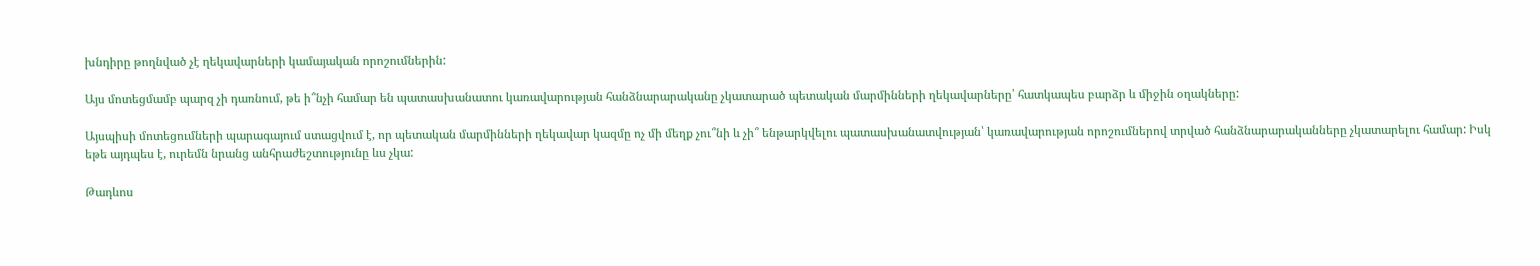խնդիրը թողնված չէ ղեկավարների կամայական որոշումներին:

Այս մոտեցմամբ պարզ չի դառնում, թե ի՞նչի համար են պատասխանատու կառավարության հանձնարարականը չկատարած պետական մարմինների ղեկավարները՝ հատկապես բարձր և միջին օղակները:

Այսպիսի մոտեցումների պարագայում ստացվում է, որ պետական մարմինների ղեկավար կազմը ոչ մի մեղք չու՞նի և չի՞ ենթարկվելու պատասխանատվության՝ կառավարության որոշումներով տրված հանձնարարականները չկատարելու համար: Իսկ եթե այդպես է, ուրեմն նրանց անհրաժեշտությունը ևս չկա:

Թադևոս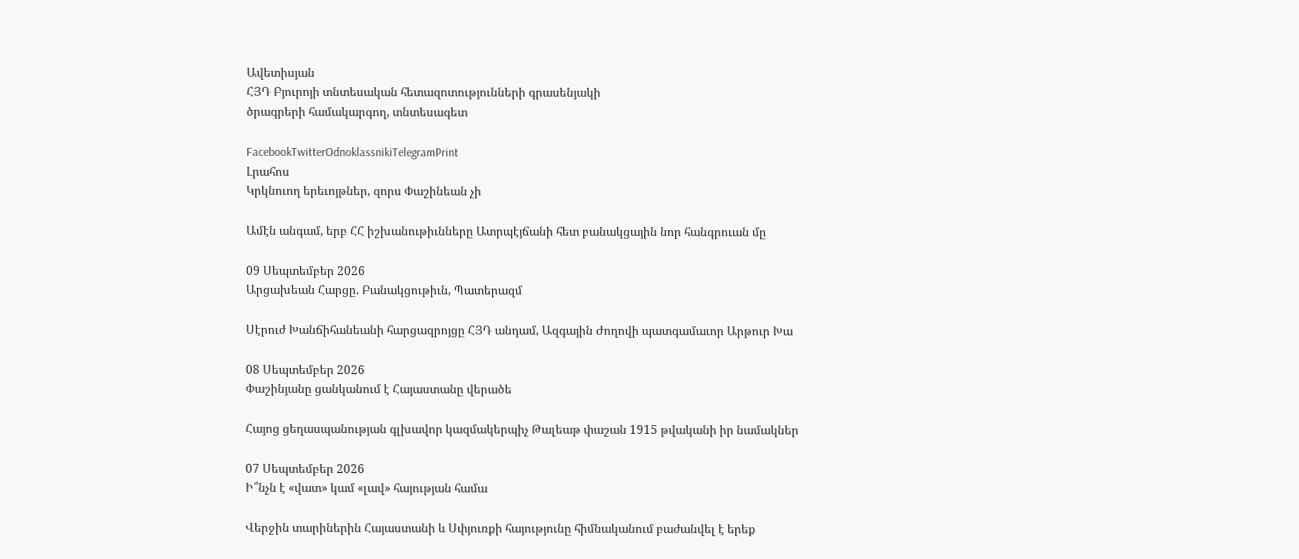Ավետիսյան
ՀՅԴ Բյուրոյի տնտեսական հետազոտությունների գրասենյակի
ծրագրերի համակարգող, տնտեսագետ

FacebookTwitterOdnoklassnikiTelegramPrint
Լրահոս
Կրկնուող երեւոյթներ, զորս Փաշինեան չի

Ամէն անգամ, երբ ՀՀ իշխանութիւնները Ատրպէյճանի հետ բանակցային նոր հանգրուան մը

09 Սեպտեմբեր 2026
Արցախեան Հարցը. Բանակցութիւն, Պատերազմ

Սէրուժ Խանճիհանեանի հարցազրոյցը ՀՅԴ անդամ, Ազգային Ժողովի պատգամաւոր Արթուր Խա

08 Սեպտեմբեր 2026
Փաշինյանը ցանկանում է Հայաստանը վերածե

Հայոց ցեղասպանության գլխավոր կազմակերպիչ Թալեաթ փաշան 1915 թվականի իր նամակներ

07 Սեպտեմբեր 2026
Ի՞նչն է «վատ» կամ «լավ» հայության համա

Վերջին տարիներին Հայաստանի և Սփյուռքի հայությունը հիմնականում բաժանվել է երեք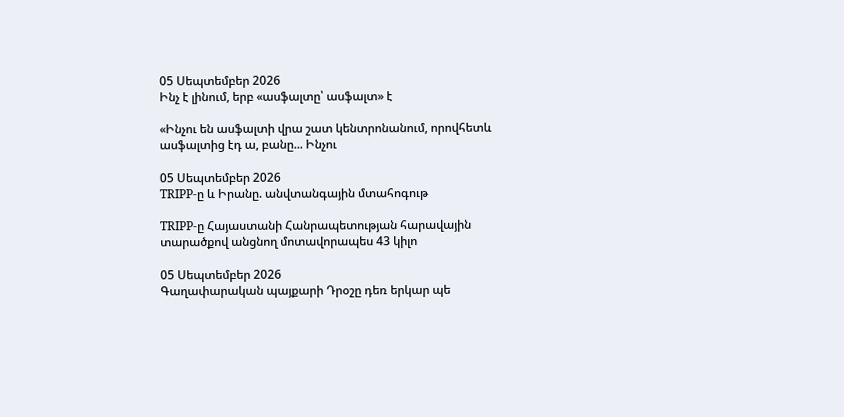05 Սեպտեմբեր 2026
Ինչ է լինում, երբ «ասֆալտը՝ ասֆալտ» է

«Ինչու են ասֆալտի վրա շատ կենտրոնանում, որովհետև ասֆալտից էդ ա, բանը... Ինչու

05 Սեպտեմբեր 2026
TRIPP-ը և Իրանը. անվտանգային մտահոգութ

TRIPP-ը Հայաստանի Հանրապետության հարավային տարածքով անցնող մոտավորապես 43 կիլո

05 Սեպտեմբեր 2026
Գաղափարական պայքարի Դրօշը դեռ երկար պե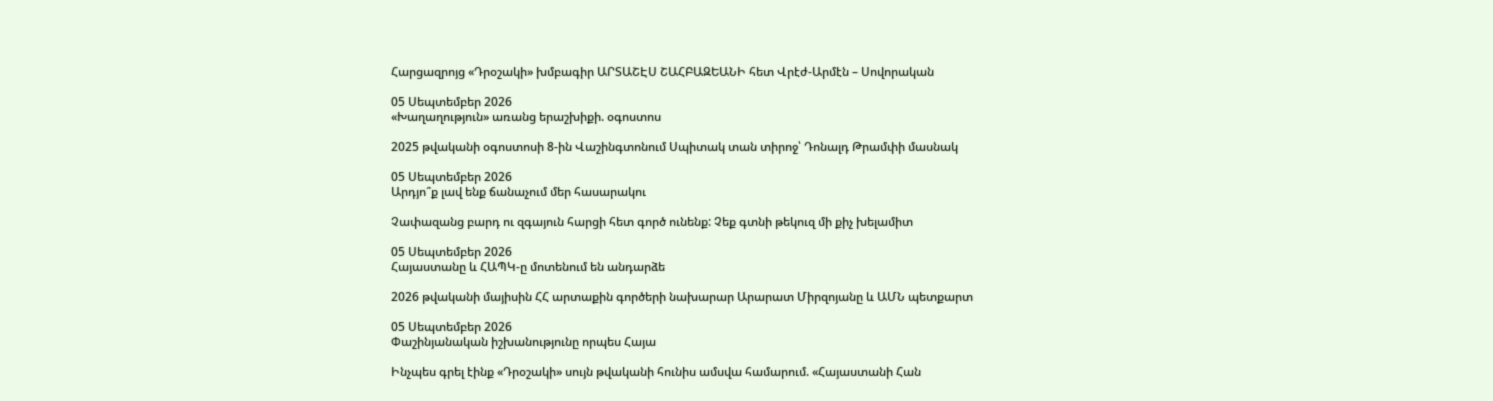Հարցազրոյց «Դրօշակի» խմբագիր ԱՐՏԱՇԷՍ ՇԱՀԲԱԶԵԱՆԻ հետ Վրէժ-Արմէն – Սովորական

05 Սեպտեմբեր 2026
«Խաղաղություն» առանց երաշխիքի. օգոստոս

2025 թվականի օգոստոսի 8-ին Վաշինգտոնում Սպիտակ տան տիրոջ՝ Դոնալդ Թրամփի մասնակ

05 Սեպտեմբեր 2026
Արդյո՞ք լավ ենք ճանաչում մեր հասարակու

Չափազանց բարդ ու զգայուն հարցի հետ գործ ունենք: Չեք գտնի թեկուզ մի քիչ խելամիտ

05 Սեպտեմբեր 2026
Հայաստանը և ՀԱՊԿ-ը մոտենում են անդարձե

2026 թվականի մայիսին ՀՀ արտաքին գործերի նախարար Արարատ Միրզոյանը և ԱՄՆ պետքարտ

05 Սեպտեմբեր 2026
Փաշինյանական իշխանությունը որպես Հայա

Ինչպես գրել էինք «Դրօշակի» սույն թվականի հունիս ամսվա համարում. «Հայաստանի Հան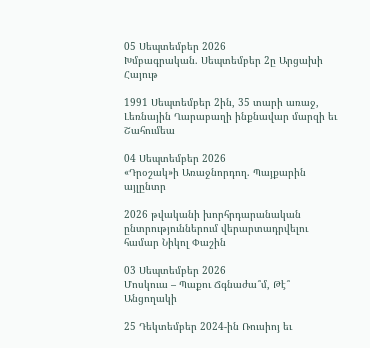05 Սեպտեմբեր 2026
Խմբագրական. Սեպտեմբեր 2ը Արցախի Հայութ

1991 Սեպտեմբեր 2ին, 35 տարի առաջ, Լեռնային Ղարաբաղի ինքնավար մարզի եւ Շահումեա

04 Սեպտեմբեր 2026
«Դրօշակ»ի Առաջնորդող. Պայքարին այլընտր

2026 թվականի խորհրդարանական ընտրություններում վերարտադրվելու համար Նիկոլ Փաշին

03 Սեպտեմբեր 2026
Մոսկուա – Պաքու Ճգնաժա՞մ, Թէ՞ Անցողակի

25 Դեկտեմբեր 2024-ին Ռուսիոյ եւ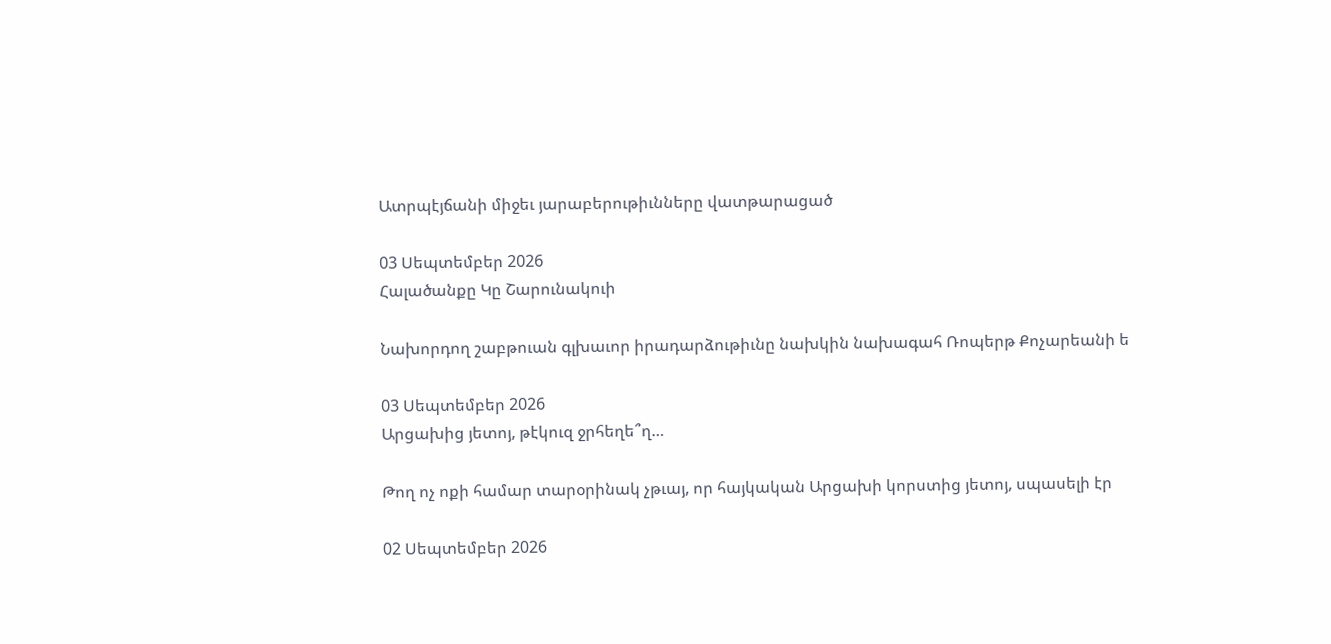Ատրպէյճանի միջեւ յարաբերութիւնները վատթարացած

03 Սեպտեմբեր 2026
Հալածանքը Կը Շարունակուի

Նախորդող շաբթուան գլխաւոր իրադարձութիւնը նախկին նախագահ Ռոպերթ Քոչարեանի ե

03 Սեպտեմբեր 2026
Արցախից յետոյ, թէկուզ ջրհեղե՞ղ…

Թող ոչ ոքի համար տարօրինակ չթւայ, որ հայկական Արցախի կորստից յետոյ, սպասելի էր

02 Սեպտեմբեր 2026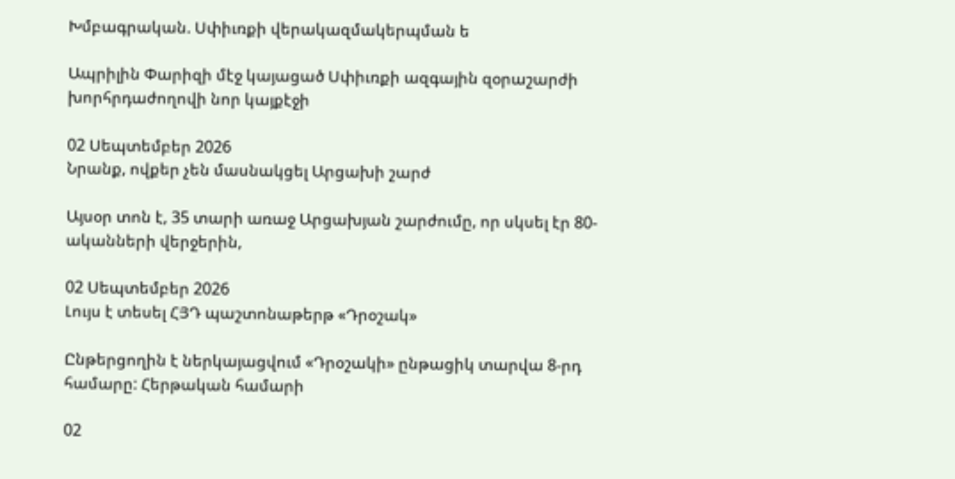Խմբագրական. Սփիւռքի վերակազմակերպման ե

Ապրիլին Փարիզի մէջ կայացած Սփիւռքի ազգային զօրաշարժի խորհրդաժողովի նոր կայքէջի

02 Սեպտեմբեր 2026
Նրանք, ովքեր չեն մասնակցել Արցախի շարժ

Այսօր տոն է, 35 տարի առաջ Արցախյան շարժումը, որ սկսել էր 80-ականների վերջերին,

02 Սեպտեմբեր 2026
Լույս է տեսել ՀՅԴ պաշտոնաթերթ «Դրօշակ»

Ընթերցողին է ներկայացվում «Դրօշակի» ընթացիկ տարվա 8-րդ համարը: Հերթական համարի

02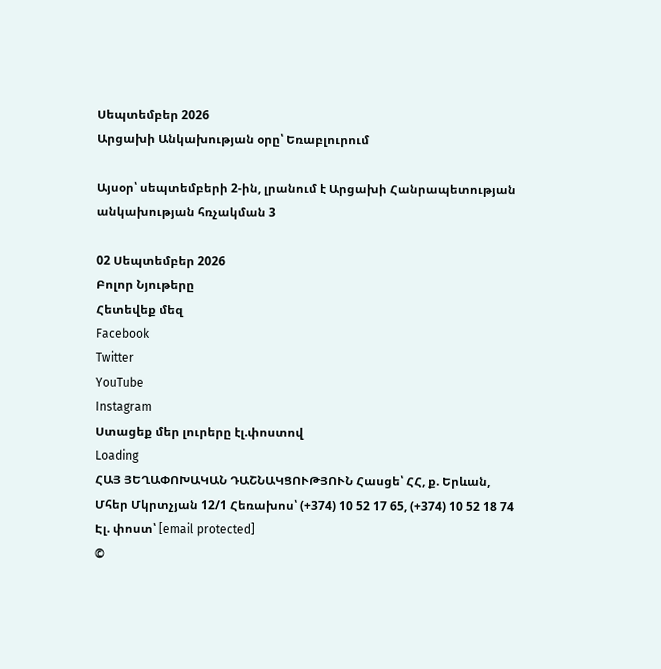Սեպտեմբեր 2026
Արցախի Անկախության օրը՝ Եռաբլուրում

Այսօր՝ սեպտեմբերի 2-ին, լրանում է Արցախի Հանրապետության անկախության հռչակման 3

02 Սեպտեմբեր 2026
Բոլոր Նյութերը
Հետեվեք մեզ
Facebook
Twitter
YouTube
Instagram
Ստացեք մեր լուրերը էլ.փոստով
Loading
ՀԱՅ ՅԵՂԱՓՈԽԱԿԱՆ ԴԱՇՆԱԿՑՈՒԹՅՈՒՆ Հասցե՝ ՀՀ, ք. Երևան, Մհեր Մկրտչյան 12/1 Հեռախոս՝ (+374) 10 52 17 65, (+374) 10 52 18 74 Էլ. փոստ՝ [email protected]
©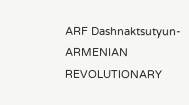ARF Dashnaktsutyun- ARMENIAN REVOLUTIONARY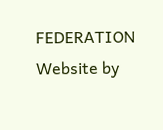FEDERATION Website by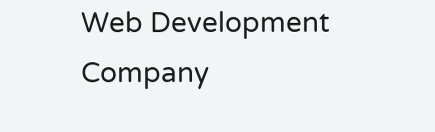Web Development Company